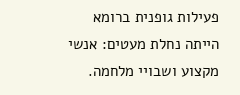פעילות גופנית ברומא הייתה נחלת מעטים: אנשי מקצוע ושבויי מלחמה.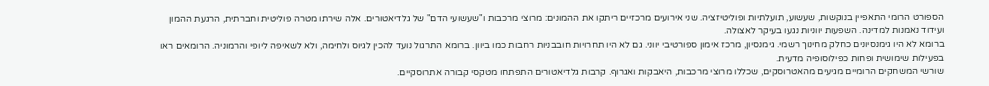הספורט הרומי התאפיין בנוקשות, שעשוע, תועלתיות ופוליטיזציה. שני אירועים מרכזיים ריתקו את ההמונים: מרוצי מרכבות ו"שעשועי הדם" של גלדיאטורים. אלה שירתו מטרה פוליטית וחברתית, הרגעת ההמון ועידוד נאמנות למדינה. השפעות יווניות נגעו בעיקר לאצולה.
ברומא לא היו גימנסיונים כחלק מחינוך רשמי. גימנסיון, מרכז אימון ספורטיבי יווני. גם לא היו תחרויות חובבניות רחבות כמו ביוון. ברומא התרגול נועד להכין לגיוס ולחימה, ולא לשאיפה ליופי והרמוניה. הרומאים ראו בפעילות שימושית ופחות כפילוסופיה מדעית.
שורשי המשחקים הרומיים מגיעים מהאטרוסקים, שכללו מרוצי מרכבות, היאבקות ואגרוף. קרבות גלדיאטורים התפתחו מטקסי קבורה אתרוסקיים.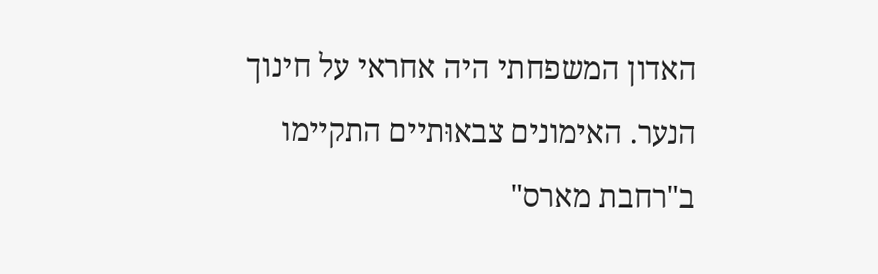האדון המשפחתי היה אחראי על חינוך הנער. האימונים צבאוּתיים התקיימו ב"רחבת מארס"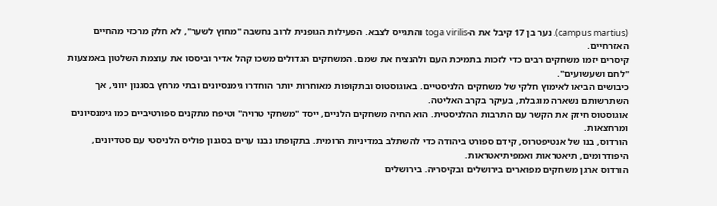(campus martius). נער בן 17 קיבל את ה-toga virilis והתגייס לצבא. הפעילות הגופנית לרוב נחשבה "מחוץ לשער", לא חלק מרכזי מהחיים האזרחיים.
קיסרים יזמו משחקים רבים כדי לזכות בתמיכת העם ולהנציח את שמם. המשחקים הגדולים משכו קהל אדיר וביססו את עוצמת השלטון באמצעות "לחם ושעשועים".
כיבושים הביאו לאימוץ חלקי של משחקים הלניסטיים. באוגוסטוס ובתקופות מאוחרות יותר הוחדרו גימנסיונים ובתי מרחץ בסגנון יווני, אך השתרשותם נשארה מוגבלת, בעיקר בקרב האליטה.
אוגוסטוס חיזק את הקשר עם התרבות ההלניסטית. הוא החיה משחקים הלניים, ייסד "משחקי טרויה" וטיפח מתקנים ספורטיביים כמו גימנסיונים ומרחצאות.
הורדוס, בנו של אנטיפטרוס, קידם ספורט ביהודה כדי להשתלב במדיניות הרומית. בתקופתו נבנו ערים בסגנון פוליס הלניסטי עם סטדיונים, היפודרומים, תיאטראות ואמפיתיאטראות.
הורדוס ארגן משחקים מפוארים בירושלים ובקיסריה. בירושלים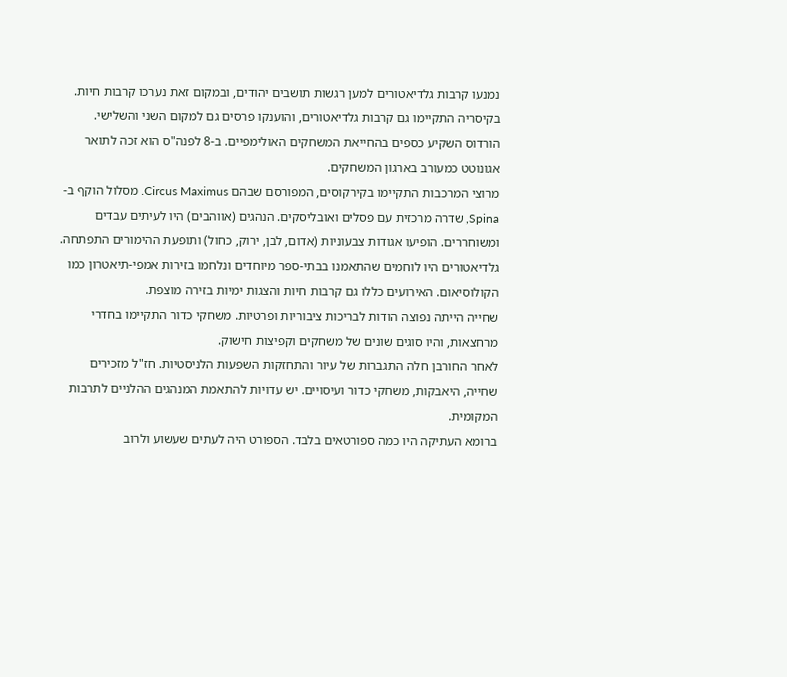נמנעו קרבות גלדיאטורים למען רגשות תושבים יהודים, ובמקום זאת נערכו קרבות חיות. בקיסריה התקיימו גם קרבות גלדיאטורים, והוענקו פרסים גם למקום השני והשלישי.
הורדוס השקיע כספים בהחייאת המשחקים האולימפיים. ב-8 לפנה"ס הוא זכה לתואר אגונוטט כמעורב בארגון המשחקים.
מרוצי המרכבות התקיימו בקירקוסים, המפורסם שבהם Circus Maximus. מסלול הוקף ב-Spina, שדרה מרכזית עם פסלים ואובליסקים. הנהגים (אווהבים) היו לעיתים עבדים ומשוחררים. הופיעו אגודות צבעוניות (אדום, לבן, ירוק, כחול) ותופעת ההימורים התפתחה.
גלדיאטורים היו לוחמים שהתאמנו בבתי-ספר מיוחדים ונלחמו בזירות אמפי-תיאטרון כמו הקולוסיאום. האירועים כללו גם קרבות חיות והצגות ימיות בזירה מוצפת.
שחייה הייתה נפוצה הודות לבריכות ציבוריות ופרטיות. משחקי כדור התקיימו בחדרי מרחצאות, והיו סוגים שונים של משחקים וקפיצות חישוק.
לאחר החורבן חלה התגברות של עיור והתחזקות השפעות הלניסטיות. חז"ל מזכירים שחייה, היאבקות, משחקי כדור ועיסויים. יש עדויות להתאמת המנהגים ההלניים לתרבות המקומית.
ברומא העתיקה היו כמה ספורטאים בלבד. הספורט היה לעתים שעשוע ולרוב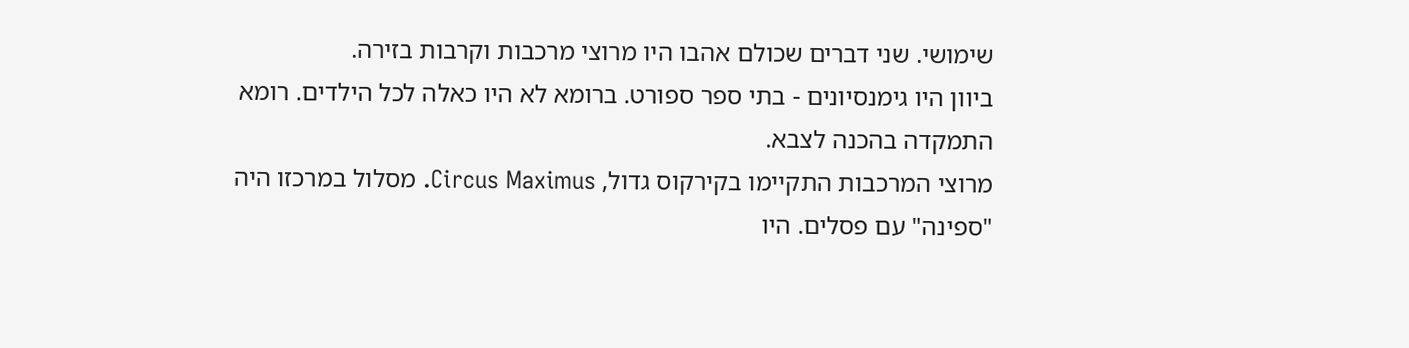שימושי. שני דברים שכולם אהבו היו מרוצי מרכבות וקרבות בזירה.
ביוון היו גימנסיונים - בתי ספר ספורט. ברומא לא היו כאלה לכל הילדים. רומא התמקדה בהכנה לצבא.
מרוצי המרכבות התקיימו בקירקוס גדול, Circus Maximus. מסלול במרכזו היה "ספינה" עם פסלים. היו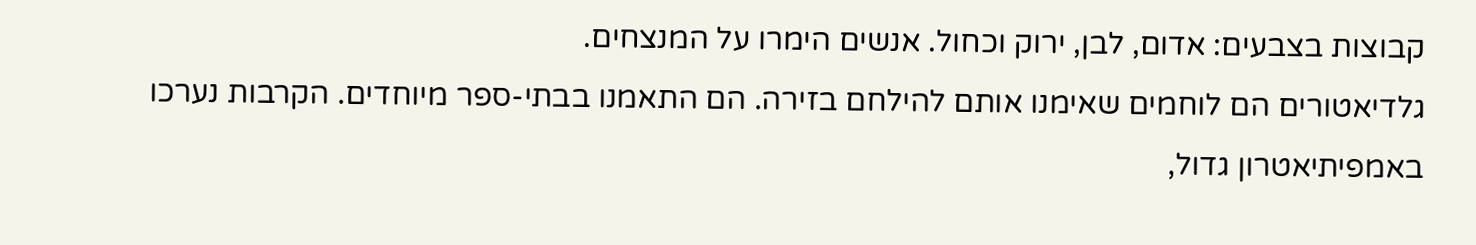קבוצות בצבעים: אדום, לבן, ירוק וכחול. אנשים הימרו על המנצחים.
גלדיאטורים הם לוחמים שאימנו אותם להילחם בזירה. הם התאמנו בבתי-ספר מיוחדים. הקרבות נערכו באמפיתיאטרון גדול,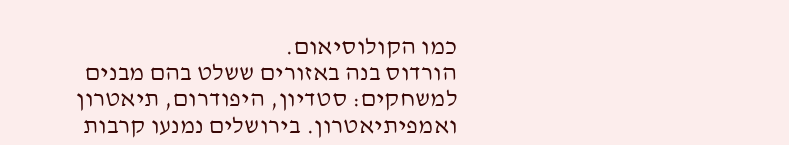כמו הקולוסיאום.
הורדוס בנה באזורים ששלט בהם מבנים למשחקים: סטדיון, היפודרום, תיאטרון ואמפיתיאטרון. בירושלים נמנעו קרבות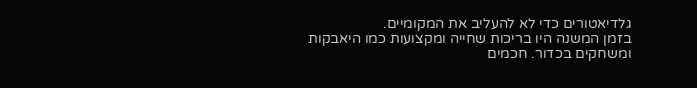גלדיאטורים כדי לא להעליב את המקומיים.
בזמן המשנה היו בריכות שחייה ומקצועות כמו היאבקות ומשחקים בכדור. חכמים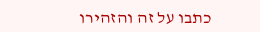כתבו על זה והזהירו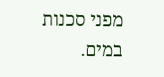מפני סכנות במים.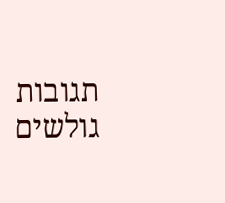תגובות גולשים